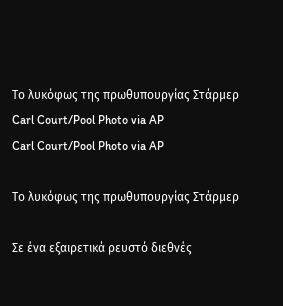Το λυκόφως της πρωθυπουργίας Στάρμερ
Carl Court/Pool Photo via AP
Carl Court/Pool Photo via AP

Το λυκόφως της πρωθυπουργίας Στάρμερ

Σε ένα εξαιρετικά ρευστό διεθνές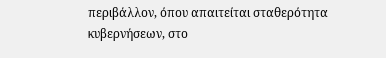περιβάλλον, όπου απαιτείται σταθερότητα κυβερνήσεων, στο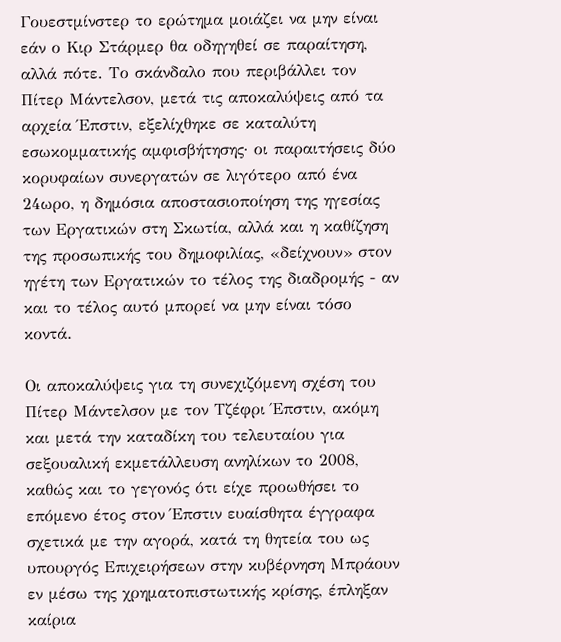Γουεστμίνστερ το ερώτημα μοιάζει να μην είναι εάν ο Κιρ Στάρμερ θα οδηγηθεί σε παραίτηση, αλλά πότε. Το σκάνδαλο που περιβάλλει τον Πίτερ Μάντελσον, μετά τις αποκαλύψεις από τα αρχεία Έπστιν, εξελίχθηκε σε καταλύτη εσωκομματικής αμφισβήτησης· οι παραιτήσεις δύο κορυφαίων συνεργατών σε λιγότερο από ένα 24ωρο, η δημόσια αποστασιοποίηση της ηγεσίας των Εργατικών στη Σκωτία, αλλά και η καθίζηση της προσωπικής του δημοφιλίας, «δείχνουν» στον ηγέτη των Εργατικών το τέλος της διαδρομής - αν και το τέλος αυτό μπορεί να μην είναι τόσο κοντά.

Οι αποκαλύψεις για τη συνεχιζόμενη σχέση του Πίτερ Μάντελσον με τον Τζέφρι Έπστιν, ακόμη και μετά την καταδίκη του τελευταίου για σεξουαλική εκμετάλλευση ανηλίκων το 2008, καθώς και το γεγονός ότι είχε προωθήσει το επόμενο έτος στον Έπστιν ευαίσθητα έγγραφα σχετικά με την αγορά, κατά τη θητεία του ως υπουργός Επιχειρήσεων στην κυβέρνηση Μπράουν εν μέσω της χρηματοπιστωτικής κρίσης, έπληξαν καίρια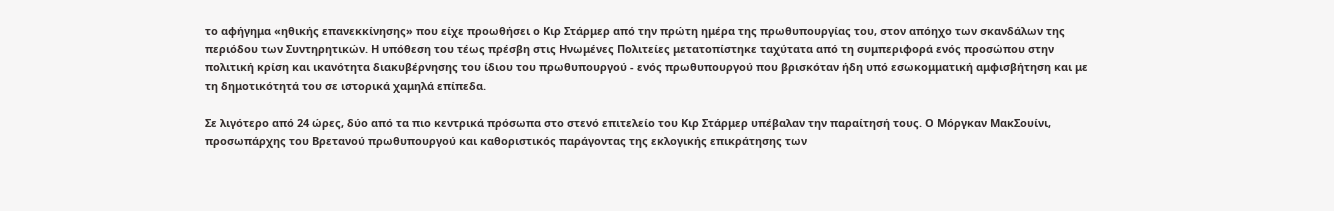το αφήγημα «ηθικής επανεκκίνησης» που είχε προωθήσει ο Κιρ Στάρμερ από την πρώτη ημέρα της πρωθυπουργίας του, στον απόηχο των σκανδάλων της περιόδου των Συντηρητικών. Η υπόθεση του τέως πρέσβη στις Ηνωμένες Πολιτείες μετατοπίστηκε ταχύτατα από τη συμπεριφορά ενός προσώπου στην πολιτική κρίση και ικανότητα διακυβέρνησης του ίδιου του πρωθυπουργού - ενός πρωθυπουργού που βρισκόταν ήδη υπό εσωκομματική αμφισβήτηση και με τη δημοτικότητά του σε ιστορικά χαμηλά επίπεδα.

Σε λιγότερο από 24 ώρες, δύο από τα πιο κεντρικά πρόσωπα στο στενό επιτελείο του Κιρ Στάρμερ υπέβαλαν την παραίτησή τους. Ο Μόργκαν ΜακΣουίνι, προσωπάρχης του Βρετανού πρωθυπουργού και καθοριστικός παράγοντας της εκλογικής επικράτησης των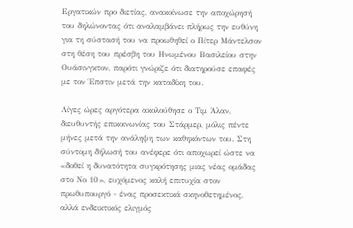Εργατικών προ διετίας, ανακοίνωσε την αποχώρησή του δηλώνοντας ότι αναλαμβάνει πλήρως την ευθύνη για τη σύστασή του να προωθηθεί ο Πίτερ Μάντελσον στη θέση του πρέσβη του Ηνωμένου Βασιλείου στην Ουάσινγκτον, παρότι γνώριζε ότι διατηρούσε επαφές με τον Έπστιν μετά την καταδίκη του.

Λίγες ώρες αργότερα ακολούθησε ο Τιμ Άλαν, διευθυντής επικοινωνίας του Στάρμερ, μόλις πέντε μήνες μετά την ανάληψη των καθηκόντων του. Στη σύντομη δήλωσή του ανέφερε ότι αποχωρεί ώστε να «δοθεί η δυνατότητα συγκρότησης μιας νέας ομάδας στο Νο 10», ευχόμενος καλή επιτυχία στον πρωθυπουργό - ένας προσεκτικά σκηνοθετημένος, αλλά ενδεικτικός ελιγμός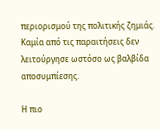περιορισμού της πολιτικής ζημιάς. Καμία από τις παραιτήσεις δεν λειτούργησε ωστόσο ως βαλβίδα αποσυμπίεσης.

Η πιο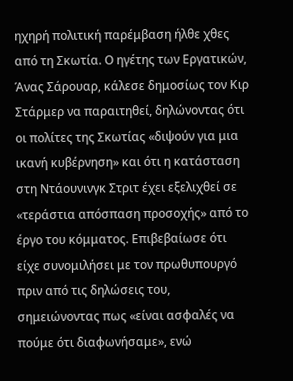ηχηρή πολιτική παρέμβαση ήλθε χθες από τη Σκωτία. Ο ηγέτης των Εργατικών, Άνας Σάρουαρ, κάλεσε δημοσίως τον Κιρ Στάρμερ να παραιτηθεί, δηλώνοντας ότι οι πολίτες της Σκωτίας «διψούν για μια ικανή κυβέρνηση» και ότι η κατάσταση στη Ντάουνινγκ Στριτ έχει εξελιχθεί σε «τεράστια απόσπαση προσοχής» από το έργο του κόμματος. Επιβεβαίωσε ότι είχε συνομιλήσει με τον πρωθυπουργό πριν από τις δηλώσεις του, σημειώνοντας πως «είναι ασφαλές να πούμε ότι διαφωνήσαμε», ενώ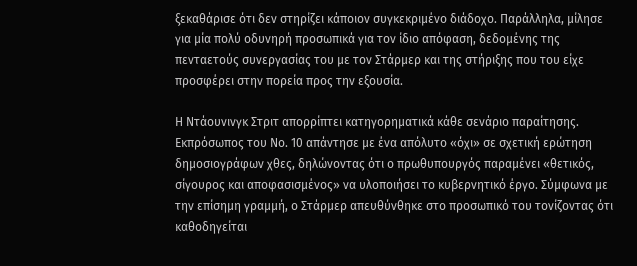ξεκαθάρισε ότι δεν στηρίζει κάποιον συγκεκριμένο διάδοχο. Παράλληλα, μίλησε για μία πολύ οδυνηρή προσωπικά για τον ίδιο απόφαση, δεδομένης της πενταετούς συνεργασίας του με τον Στάρμερ και της στήριξης που του είχε προσφέρει στην πορεία προς την εξουσία.

Η Ντάουνινγκ Στριτ απορρίπτει κατηγορηματικά κάθε σενάριο παραίτησης. Εκπρόσωπος του Νο. 10 απάντησε με ένα απόλυτο «όχι» σε σχετική ερώτηση δημοσιογράφων χθες, δηλώνοντας ότι ο πρωθυπουργός παραμένει «θετικός, σίγουρος και αποφασισμένος» να υλοποιήσει το κυβερνητικό έργο. Σύμφωνα με την επίσημη γραμμή, ο Στάρμερ απευθύνθηκε στο προσωπικό του τονίζοντας ότι καθοδηγείται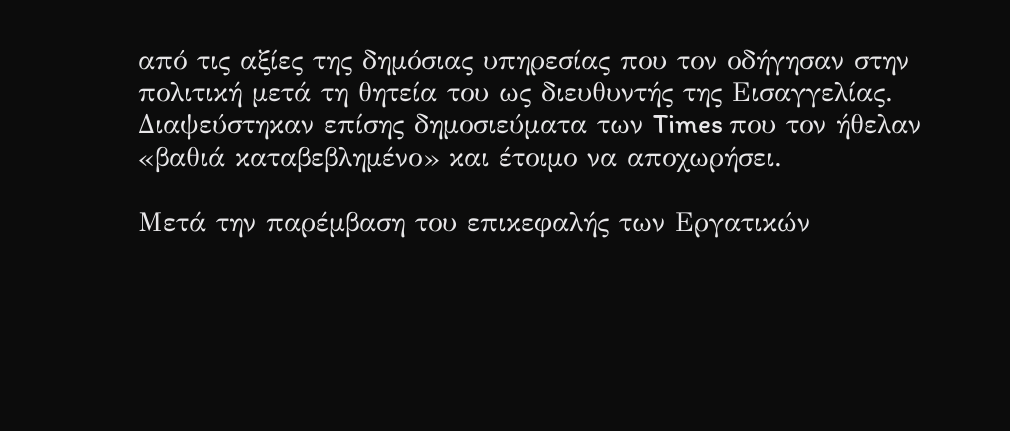από τις αξίες της δημόσιας υπηρεσίας που τον οδήγησαν στην πολιτική μετά τη θητεία του ως διευθυντής της Εισαγγελίας. Διαψεύστηκαν επίσης δημοσιεύματα των Times που τον ήθελαν «βαθιά καταβεβλημένο» και έτοιμο να αποχωρήσει.

Μετά την παρέμβαση του επικεφαλής των Εργατικών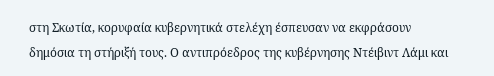στη Σκωτία, κορυφαία κυβερνητικά στελέχη έσπευσαν να εκφράσουν δημόσια τη στήριξή τους. Ο αντιπρόεδρος της κυβέρνησης Ντέιβιντ Λάμι και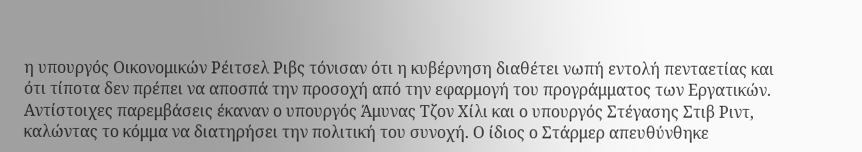η υπουργός Οικονομικών Ρέιτσελ Ριβς τόνισαν ότι η κυβέρνηση διαθέτει νωπή εντολή πενταετίας και ότι τίποτα δεν πρέπει να αποσπά την προσοχή από την εφαρμογή του προγράμματος των Εργατικών. Αντίστοιχες παρεμβάσεις έκαναν ο υπουργός Άμυνας Τζον Χίλι και ο υπουργός Στέγασης Στιβ Ριντ, καλώντας το κόμμα να διατηρήσει την πολιτική του συνοχή. Ο ίδιος ο Στάρμερ απευθύνθηκε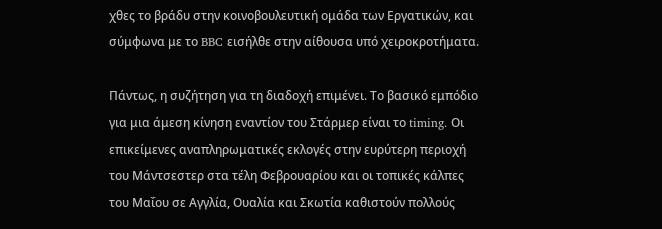χθες το βράδυ στην κοινοβουλευτική ομάδα των Εργατικών, και σύμφωνα με το BBC εισήλθε στην αίθουσα υπό χειροκροτήματα.

Πάντως, η συζήτηση για τη διαδοχή επιμένει. Το βασικό εμπόδιο για μια άμεση κίνηση εναντίον του Στάρμερ είναι το timing. Οι επικείμενες αναπληρωματικές εκλογές στην ευρύτερη περιοχή του Μάντσεστερ στα τέλη Φεβρουαρίου και οι τοπικές κάλπες του Μαΐου σε Αγγλία, Ουαλία και Σκωτία καθιστούν πολλούς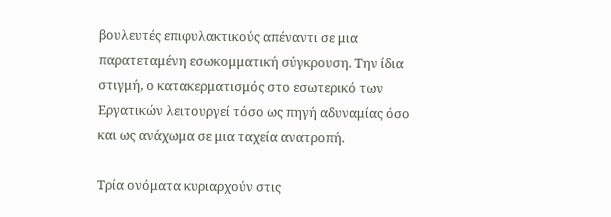βουλευτές επιφυλακτικούς απέναντι σε μια παρατεταμένη εσωκομματική σύγκρουση. Την ίδια στιγμή, ο κατακερματισμός στο εσωτερικό των Εργατικών λειτουργεί τόσο ως πηγή αδυναμίας όσο και ως ανάχωμα σε μια ταχεία ανατροπή.

Τρία ονόματα κυριαρχούν στις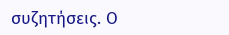συζητήσεις. Ο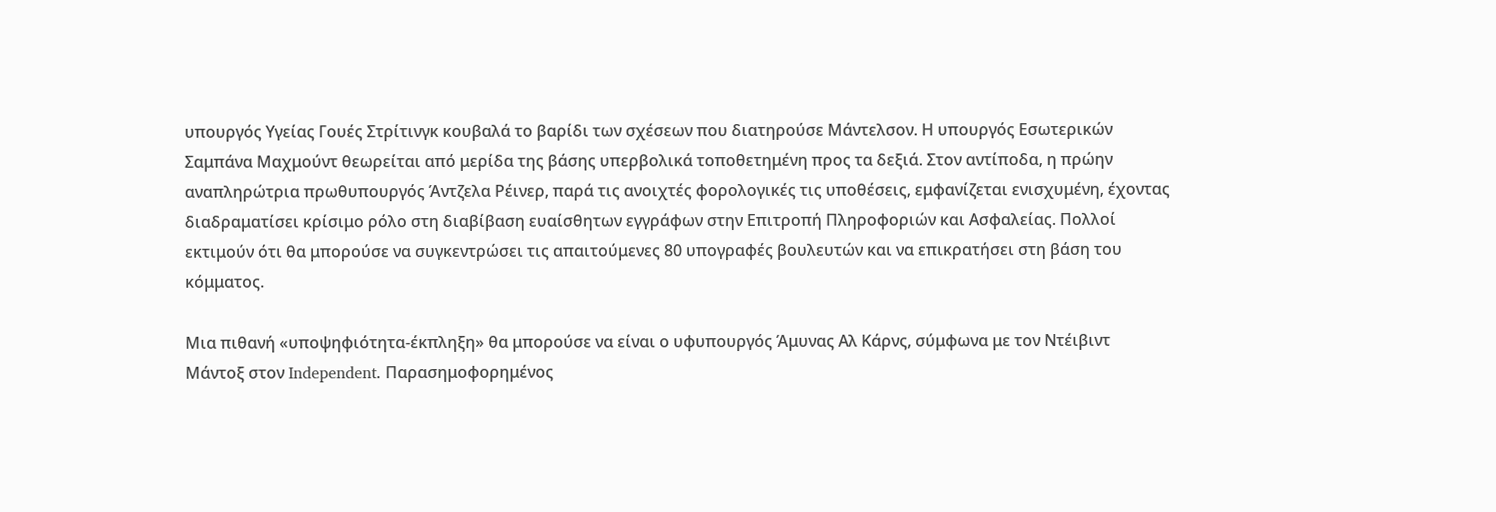υπουργός Υγείας Γουές Στρίτινγκ κουβαλά το βαρίδι των σχέσεων που διατηρούσε Μάντελσον. Η υπουργός Εσωτερικών Σαμπάνα Μαχμούντ θεωρείται από μερίδα της βάσης υπερβολικά τοποθετημένη προς τα δεξιά. Στον αντίποδα, η πρώην αναπληρώτρια πρωθυπουργός Άντζελα Ρέινερ, παρά τις ανοιχτές φορολογικές τις υποθέσεις, εμφανίζεται ενισχυμένη, έχοντας διαδραματίσει κρίσιμο ρόλο στη διαβίβαση ευαίσθητων εγγράφων στην Επιτροπή Πληροφοριών και Ασφαλείας. Πολλοί εκτιμούν ότι θα μπορούσε να συγκεντρώσει τις απαιτούμενες 80 υπογραφές βουλευτών και να επικρατήσει στη βάση του κόμματος.

Μια πιθανή «υποψηφιότητα-έκπληξη» θα μπορούσε να είναι ο υφυπουργός Άμυνας Αλ Κάρνς, σύμφωνα με τον Ντέιβιντ Μάντοξ στον Independent. Παρασημοφορημένος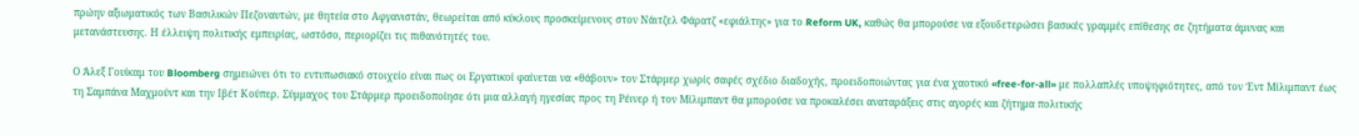πρώην αξιωματικός των Βασιλικών Πεζοναυτών, με θητεία στο Αφγανιστάν, θεωρείται από κύκλους προσκείμενους στον Νάιτζελ Φάρατζ «εφιάλτης» για το Reform UK, καθώς θα μπορούσε να εξουδετερώσει βασικές γραμμές επίθεσης σε ζητήματα άμυνας και μετανάστευσης. Η έλλειψη πολιτικής εμπειρίας, ωστόσο, περιορίζει τις πιθανότητές του.

Ο Άλεξ Γουίκαμ του Bloomberg σημειώνει ότι το εντυπωσιακό στοιχείο είναι πως οι Εργατικοί φαίνεται να «θάβουν» τον Στάρμερ χωρίς σαφές σχέδιο διαδοχής, προειδοποιώντας για ένα χαοτικό «free-for-all» με πολλαπλές υποψηφιότητες, από τον Έντ Μίλιμπαντ έως τη Σαμπάνα Μαχμούντ και την Ιβέτ Κούπερ. Σύμμαχος του Στάρμερ προειδοποίησε ότι μια αλλαγή ηγεσίας προς τη Ρέινερ ή τον Μίλιμπαντ θα μπορούσε να προκαλέσει αναταράξεις στις αγορές και ζήτημα πολιτικής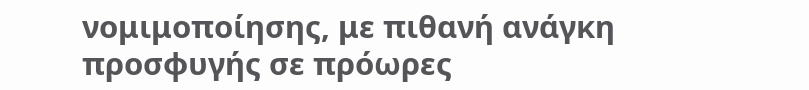νομιμοποίησης, με πιθανή ανάγκη προσφυγής σε πρόωρες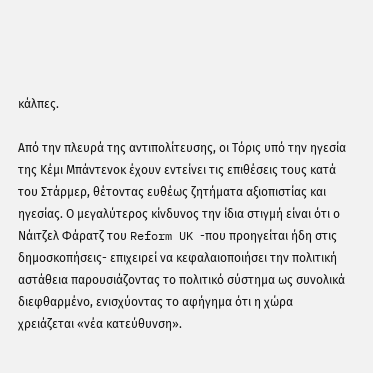κάλπες.

Από την πλευρά της αντιπολίτευσης, οι Τόρις υπό την ηγεσία της Κέμι Μπάντενοκ έχουν εντείνει τις επιθέσεις τους κατά του Στάρμερ, θέτοντας ευθέως ζητήματα αξιοπιστίας και ηγεσίας. Ο μεγαλύτερος κίνδυνος την ίδια στιγμή είναι ότι ο Νάιτζελ Φάρατζ του Reform UK -που προηγείται ήδη στις δημοσκοπήσεις- επιχειρεί να κεφαλαιοποιήσει την πολιτική αστάθεια παρουσιάζοντας το πολιτικό σύστημα ως συνολικά διεφθαρμένο, ενισχύοντας το αφήγημα ότι η χώρα χρειάζεται «νέα κατεύθυνση».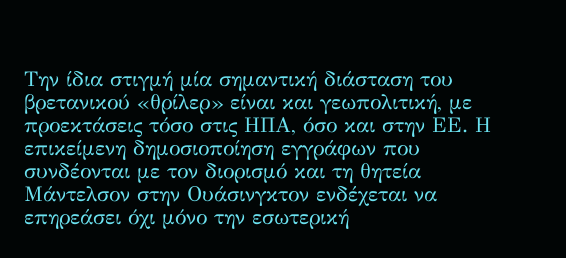Την ίδια στιγμή μία σημαντική διάσταση του βρετανικού «θρίλερ» είναι και γεωπολιτική, με προεκτάσεις τόσο στις ΗΠΑ, όσο και στην ΕΕ. Η επικείμενη δημοσιοποίηση εγγράφων που συνδέονται με τον διορισμό και τη θητεία Μάντελσον στην Ουάσινγκτον ενδέχεται να επηρεάσει όχι μόνο την εσωτερική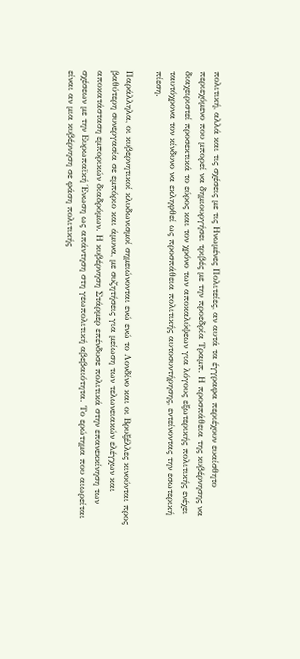πολιτική, αλλά και τις σχέσεις με τις Ηνωμένες Πολιτείες, αν αυτά τα έγγραφα περιέχουν ευαίσθητο περιεχόμενο που μπορεί να δημιουργήσει τριβές με την προεδρία Τραμπ. Η προσπάθεια της κυβέρνησης να διαχειριστεί προσεκτικά το εύρος και τον χρόνο των αποκαλύψεων για λόγους εξωτερικής πολιτικής ενέχει ταυτόχρονα τον κίνδυνο να εκληφθεί ως προσπάθεια πολιτικής αυτοσυντήρησης, εντείνοντας την εσωτερική πίεση.

Παράλληλα, οι κυβερνητικοί κλυδωνισμοί σημειώνονται ενώ ενώ το Λονδίνο και οι Βρυξέλλες κινούνται προς βαθύτερη συνεργασία σε εμπόριο και άμυνα, με συζητήσεις για μείωση των τελωνειακών ελέγχων και αποκατάσταση εμπορικών διαδρόμων. Η κυβέρνηση Στάρμερ επένδυσε πολιτικά στην επανεκκίνηση των σχέσεων με την Ευρωπαϊκή Ένωση ως απάντηση στη γεωπολιτική αβεβαιότητα. Το ερώτημα που αιωρείται είναι αν μια κυβέρνηση σε φάση πολιτικής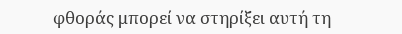φθοράς μπορεί να στηρίξει αυτή τη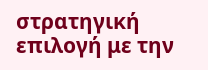στρατηγική επιλογή με την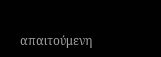απαιτούμενη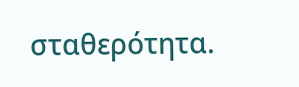σταθερότητα.